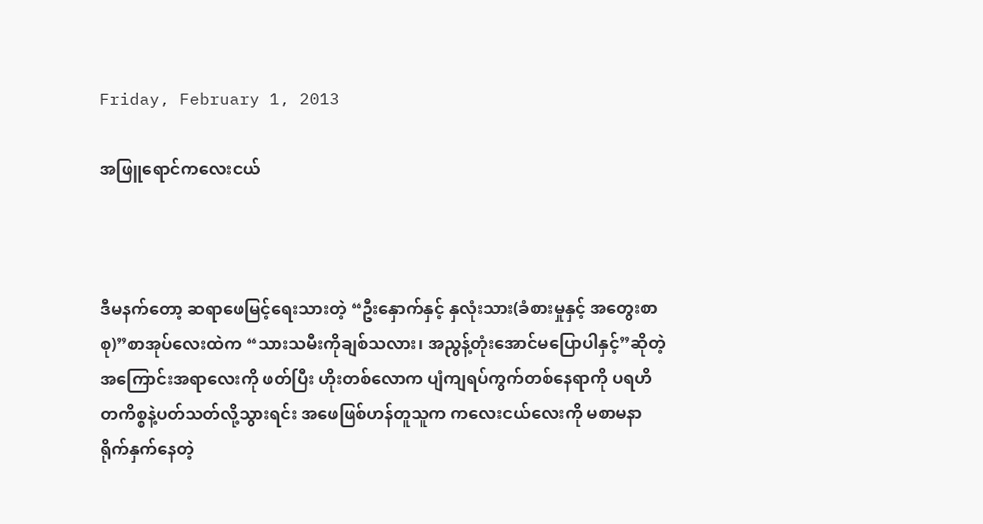Friday, February 1, 2013

အဖြူရောင်ကလေးငယ်



ဒီမနက်တော့ ဆရာဖေမြင့်ရေးသားတဲ့ “ဦးနှောက်နှင့် နှလုံးသား(ခံစားမှုနှင့် အတွေးစာစု)”စာအုပ်လေးထဲက “သားသမီးကိုချစ်သလား၊ အညွန့်တုံးအောင်မပြောပါနှင့်”ဆိုတဲ့ အကြောင်းအရာလေးကို ဖတ်ပြီး ဟိုးတစ်လောက ပျံကျရပ်ကွက်တစ်နေရာကို ပရဟိတကိစ္စနဲ့ပတ်သတ်လို့သွားရင်း အဖေဖြစ်ဟန်တူသူက ကလေးငယ်လေးကို မစာမနာရိုက်နှက်နေတဲ့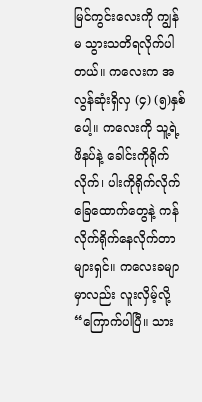မြင်ကွင်းလေးကို ကျွန်မ သွားသတိရလိုက်ပါတယ်။ ကလေးက အလွန်ဆုံးရှိလှ (၄) (၅)နှစ်ပေါ့။ ကလေးကို သူ့ရဲ့ဖိနပ်နဲ့ ခေါင်းကိုရိုက်လိုက်၊ ပါးကိုရိုက်လိုက် ခြေထောက်တွေနဲ့ ကန်လိုက်ရိုက်နေလိုက်တာများရှင်။ ကလေးခမျာမှာလည်း လူးလှိမ့်လို့ “ကြောက်ပါပြီ။ သား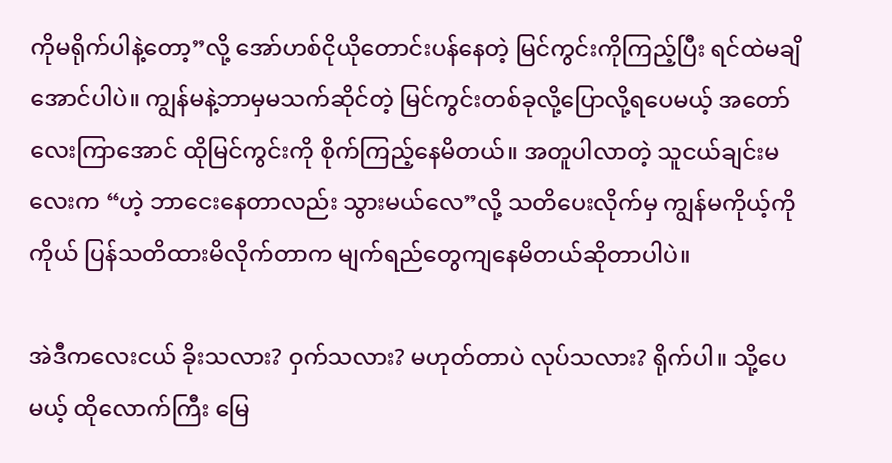ကိုမရိုက်ပါနဲ့တော့”လို့ အော်ဟစ်ငိုယိုတောင်းပန်နေတဲ့ မြင်ကွင်းကိုကြည့်ပြီး ရင်ထဲမချိအောင်ပါပဲ။ ကျွန်မနဲ့ဘာမှမသက်ဆိုင်တဲ့ မြင်ကွင်းတစ်ခုလို့ပြောလို့ရပေမယ့် အတော်လေးကြာအောင် ထိုမြင်ကွင်းကို စိုက်ကြည့်နေမိတယ်။ အတူပါလာတဲ့ သူငယ်ချင်းမလေးက “ဟဲ့ ဘာငေးနေတာလည်း သွားမယ်လေ”လို့ သတိပေးလိုက်မှ ကျွန်မကိုယ့်ကိုကိုယ် ပြန်သတိထားမိလိုက်တာက မျက်ရည်တွေကျနေမိတယ်ဆိုတာပါပဲ။

အဲဒီကလေးငယ် ခိုးသလား? ဝှက်သလား? မဟုတ်တာပဲ လုပ်သလား? ရိုက်ပါ။ သို့ပေမယ့် ထိုလောက်ကြီး မြေ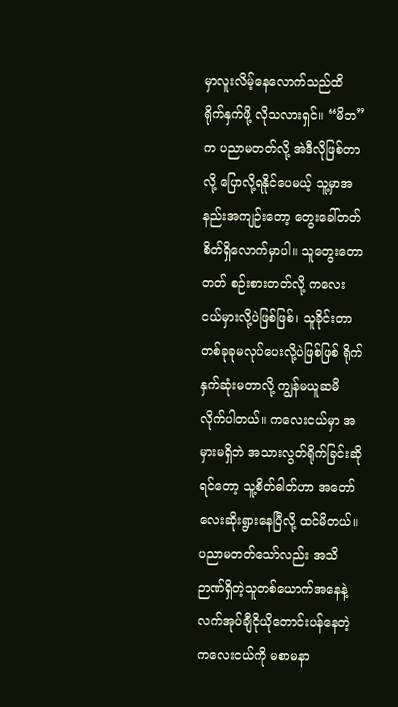မှာလူးလိမ့်နေလောက်သည်ထိ ရိုက်နှက်ဖို့ လိုသလားရှင်။ “မိဘ”က ပညာမတတ်လို့ အဲဒီလိုဖြစ်တာလို့ ပြောလို့ရနိုင်ပေမယ့် သူ့မှာအနည်းအကျဉ်းတော့ တွေးခေါ်တတ်စိတ်ရှိလောက်မှာပါ။ သူတွေးတောတတ် စဉ်းစားတတ်လို့ ကလေးငယ်မှားလို့ပဲဖြစ်ဖြစ်၊ သူခိုင်းတာတစ်ခုခုမလုပ်ပေးလို့ပဲဖြစ်ဖြစ် ရိုက်နှက်ဆုံးမတာလို့ ကျွန်မယူဆမိလိုက်ပါတယ်။ ကလေးငယ်မှာ အမှားမရှိဘဲ အသားလွတ်ရိုက်ခြင်းဆိုရင်တော့ သူ့စိတ်ဓါတ်ဟာ အတော်လေးဆိုးရွားနေပြီလို့ ထင်မိတယ်။ ပညာမတတ်သော်လည်း အသိဉာဏ်ရှိတဲ့သူတစ်ယောက်အနေနဲ့ လက်အုပ်ချီငိုယိုတောင်းပန်နေတဲ့ကလေးငယ်ကို မစာမနာ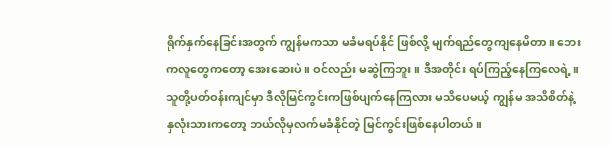ရိုက်နှက်နေခြင်းအတွက် ကျွန်မကသာ မခံမရပ်နိုင် ဖြစ်လို့ မျက်ရည်တွေကျနေမိတာ။ ဘေးကလူတွေကတော့ အေးဆေးပဲ။ ဝင်လည်း မဆွဲကြဘူး။ ဒီအတိုင်း ရပ်ကြည့်နေကြလေရဲ့။ သူတို့ပတ်ဝန်းကျင်မှာ ဒီလိုမြင်ကွင်းကဖြစ်ပျက်နေကြလား မသိပေမယ့် ကျွန်မ အသိစိတ်နဲ့ နှလုံးသားကတော့ ဘယ်လိုမှလက်မခံနိုင်တဲ့ မြင်ကွင်းဖြစ်နေပါတယ်။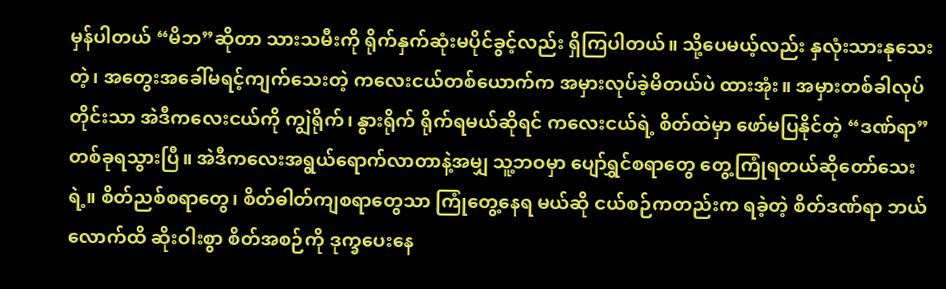မှန်ပါတယ် “မိဘ”ဆိုတာ သားသမီးကို ရိုက်နှက်ဆုံးမပိုင်ခွင့်လည်း ရှိကြပါတယ်။ သို့ပေမယ့်လည်း နှလုံးသားနုသေးတဲ့၊ အတွေးအခေါ်မရင့်ကျက်သေးတဲ့ ကလေးငယ်တစ်ယောက်က အမှားလုပ်ခဲ့မိတယ်ပဲ ထားအုံး။ အမှားတစ်ခါလုပ်တိုင်းသာ အဲဒီကလေးငယ်ကို ကျွဲရိုက်၊ နွားရိုက် ရိုက်ရမယ်ဆိုရင် ကလေးငယ်ရဲ့ စိတ်ထဲမှာ ဖော်မပြနိုင်တဲ့ “ဒဏ်ရာ”တစ်ခုရသွားပြီ။ အဲဒီကလေးအရွယ်ရောက်လာတာနဲ့အမျှ သူ့ဘဝမှာ ပျော်ရွှင်စရာတွေ တွေ့ကြုံရတယ်ဆိုတော်သေးရဲ့။ စိတ်ညစ်စရာတွေ၊ စိတ်ဓါတ်ကျစရာတွေသာ ကြုံတွေ့နေရ မယ်ဆို ငယ်စဉ်ကတည်းက ရခဲ့တဲ့ စိတ်ဒဏ်ရာ ဘယ်လောက်ထိ ဆိုးဝါးစွာ စိတ်အစဉ်ကို ဒုက္ခပေးနေ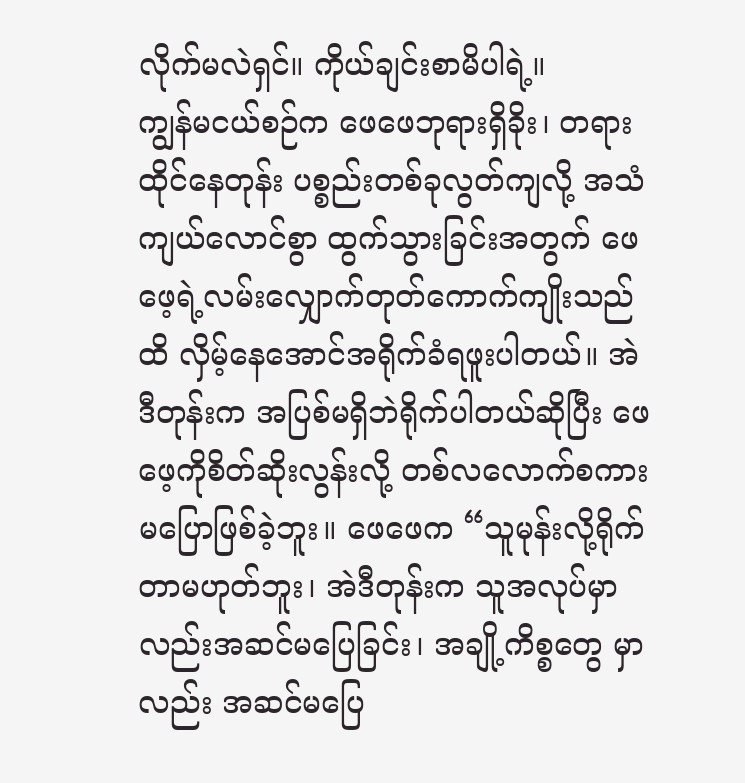လိုက်မလဲရှင်။ ကိုယ်ချင်းစာမိပါရဲ့။
ကျွန်မငယ်စဉ်က ဖေဖေဘုရားရှိခိုး၊ တရားထိုင်နေတုန်း ပစ္စည်းတစ်ခုလွတ်ကျလို့ အသံကျယ်လောင်စွာ ထွက်သွားခြင်းအတွက် ဖေဖေ့ရဲ့လမ်းလျှောက်တုတ်ကောက်ကျိုးသည်ထိ လှိမ့်နေအောင်အရိုက်ခံရဖူးပါတယ်။ အဲဒီတုန်းက အပြစ်မရှိဘဲရိုက်ပါတယ်ဆိုပြီး ဖေဖေ့ကိုစိတ်ဆိုးလွန်းလို့ တစ်လလောက်စကားမပြောဖြစ်ခဲ့ဘူး။ ဖေဖေက “သူမုန်းလို့ရိုက်တာမဟုတ်ဘူး၊ အဲဒီတုန်းက သူအလုပ်မှာလည်းအဆင်မပြေခြင်း၊ အချို့ကိစ္စတွေ မှာလည်း အဆင်မပြေ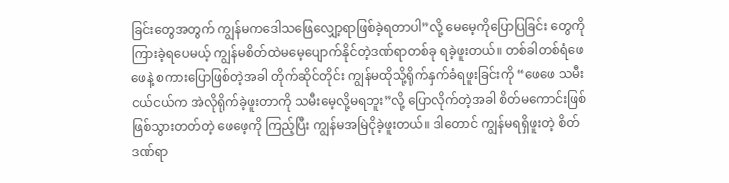ခြင်းတွေအတွက် ကျွန်မကဒေါသဖြေလျှော့ရာဖြစ်ခဲ့ရတာပါ”လို့ မေမေ့ကိုပြောပြခြင်း တွေကို ကြားခဲ့ရပေမယ့် ကျွန်မစိတ်ထဲမမေ့ပျောက်နိုင်တဲ့ဒဏ်ရာတစ်ခု ရခဲ့ဖူးတယ်။ တစ်ခါတစ်ရံဖေဖေနဲ့ စကားပြောဖြစ်တဲ့အခါ တိုက်ဆိုင်တိုင်း ကျွန်မထိုသို့ရိုက်နှက်ခံရဖူးခြင်းကို “ဖေဖေ သမီးငယ်ငယ်က အဲလိုရိုက်ခဲ့ဖူးတာကို သမီးမေ့လို့မရဘူး”လို့ ပြောလိုက်တဲ့အခါ စိတ်မကောင်းဖြစ်ဖြစ်သွားတတ်တဲ့ ဖေဖေ့ကို ကြည့်ပြီး ကျွန်မအမြဲငိုခဲ့ဖူးတယ်။ ဒါတောင် ကျွန်မရရှိဖူးတဲ့ စိတ်ဒဏ်ရာ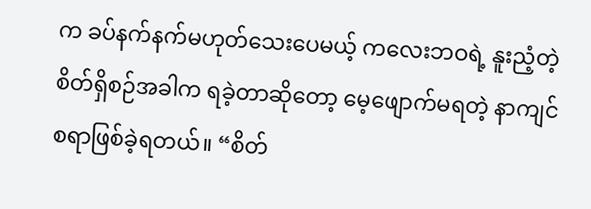က ခပ်နက်နက်မဟုတ်သေးပေမယ့် ကလေးဘဝရဲ့ နူးညံ့တဲ့စိတ်ရှိစဉ်အခါက ရခဲ့တာဆိုတော့ မေ့ဖျောက်မရတဲ့ နာကျင်စရာဖြစ်ခဲ့ရတယ်။ “စိတ်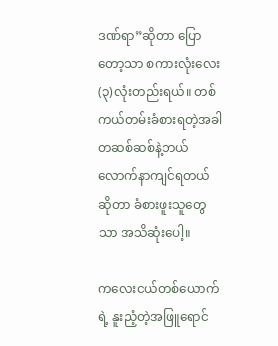ဒဏ်ရာ”ဆိုတာ ပြောတော့သာ စကားလုံးလေး (၃)လုံးတည်းရယ်။ တစ်ကယ်တမ်းခံစားရတဲ့အခါ တဆစ်ဆစ်နဲ့ဘယ်လောက်နာကျင်ရတယ်ဆိုတာ ခံစားဖူးသူတွေသာ အသိဆုံးပေါ့။

ကလေးငယ်တစ်ယောက်ရဲ့ နူးညံ့တဲ့အဖြူရောင်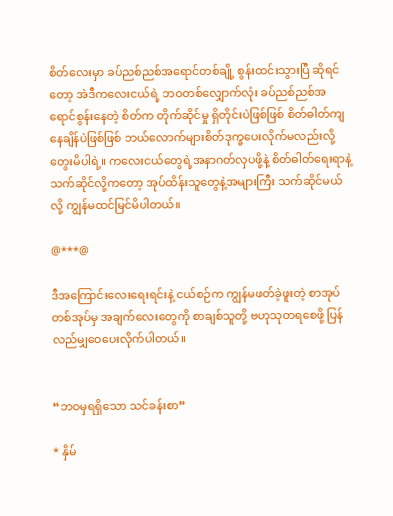စိတ်လေးမှာ ခပ်ညစ်ညစ်အရောင်တစ်ချို့ စွန်းထင်းသွားပြီ ဆိုရင်တော့ အဲဒီကလေးငယ်ရဲ့ ဘဝတစ်လျှောက်လုံး ခပ်ညစ်ညစ်အရောင်စွန်းနေတဲ့ စိတ်က တိုက်ဆိုင်မှု ရှိတိုင်းပဲဖြစ်ဖြစ် စိတ်ဓါတ်ကျနေချိန်ပဲဖြစ်ဖြစ် ဘယ်လောက်များစိတ်ဒုက္ခပေးလိုက်မလည်းလို့ တွေးမိပါရဲ့။ ကလေးငယ်တွေရဲ့အနာဂတ်လှပဖို့နဲ့ စိတ်ဓါတ်ရေးရာနဲ့သက်ဆိုင်လို့ကတော့ အုပ်ထိန်းသူတွေနဲ့အများကြီး သက်ဆိုင်မယ်လို့ ကျွန်မထင်မြင်မိပါတယ်။

@***@

ဒီအကြောင်းလေးရေးရင်းနဲ့ ငယ်စဉ်က ကျွန်မဖတ်ခဲ့ဖူးတဲ့ စာအုပ်တစ်အုပ်မှ အချက်လေးတွေကို စာချစ်သူတို့ ဗဟုသုတရစေဖို့ ပြန်လည်မျှဝေပေးလိုက်ပါတယ်။


“ဘဝမှရရှိသော သင်ခန်းစာ”

* နှိမ်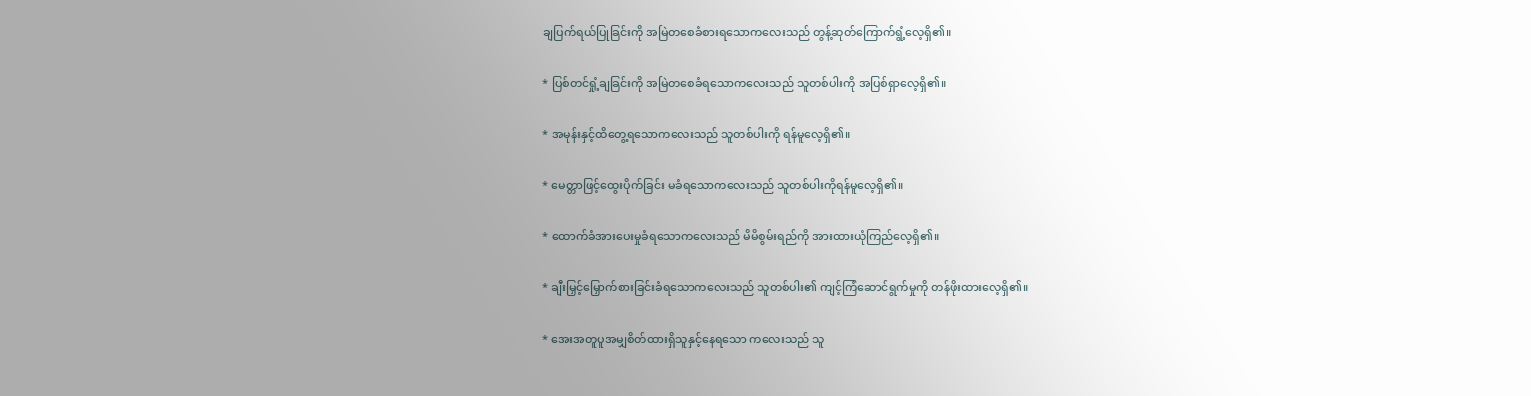ချပြက်ရယ်ပြုခြင်းကို အမြဲတစေခံစားရသောကလေးသည် တွန့်ဆုတ်ကြောက်ရွံ့လေ့ရှိ၏။

* ပြစ်တင်ရှုံ့ချခြင်းကို အမြဲတစေခံရသောကလေးသည် သူတစ်ပါးကို အပြစ်ရှာလေ့ရှိ၏။

* အမုန်းနှင့်ထိတွေ့ရသောကလေးသည် သူတစ်ပါးကို ရန်မူလေ့ရှိ၏။

* မေတ္တာဖြင့်ထွေးပိုက်ခြင်း မခံရသောကလေးသည် သူတစ်ပါးကိုရန်မူလေ့ရှိ၏။

* ထောက်ခံအားပေးမှုခံရသောကလေးသည် မိမိစွမ်းရည်ကို အားထားယုံကြည်လေ့ရှိ၏။

* ချီးမြှင့်မြှောက်စားခြင်းခံရသောကလေးသည် သူတစ်ပါး၏ ကျင့်ကြံဆောင်ရွက်မှုကို တန်ဖိုးထားလေ့ရှိ၏။

* အေးအတူပူအမျှစိတ်ထားရှိသူနှင့်နေရသော ကလေးသည် သူ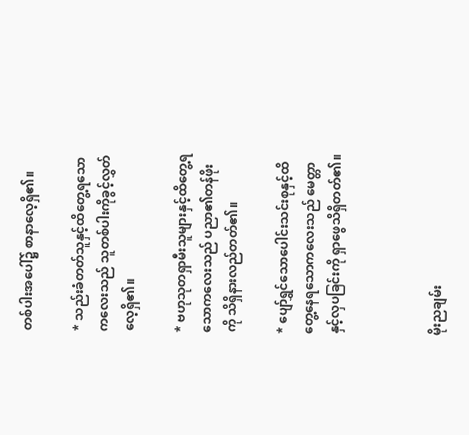တစ်ပါးအပေါ်၌ စာနာလေ့ရှိ၏။

* သည်းခံတတ်သူနှင့်ထိတွေ့ရသောကလေးသည် သူတစ်ပါးကိုခွင့်လွှတ်လေ့ရှိ၏။

* ဗဟုသုတရှာမီးသူများနှင့်ထိတွေ့ရသောကလေးသည် ပညာ၏တန်ဖိုးကို သိရှိနားလည်တတ်၏။

* ပျော်ရွှင်သောပေါင်းသင်းစုနှင့်ထိတွေ့နေရသောကလေးသည် မေတ္တာနှင့်လှပခြင်းကို ရှာဖွေသိရှိတတ်၏။



မိုးညချမ်း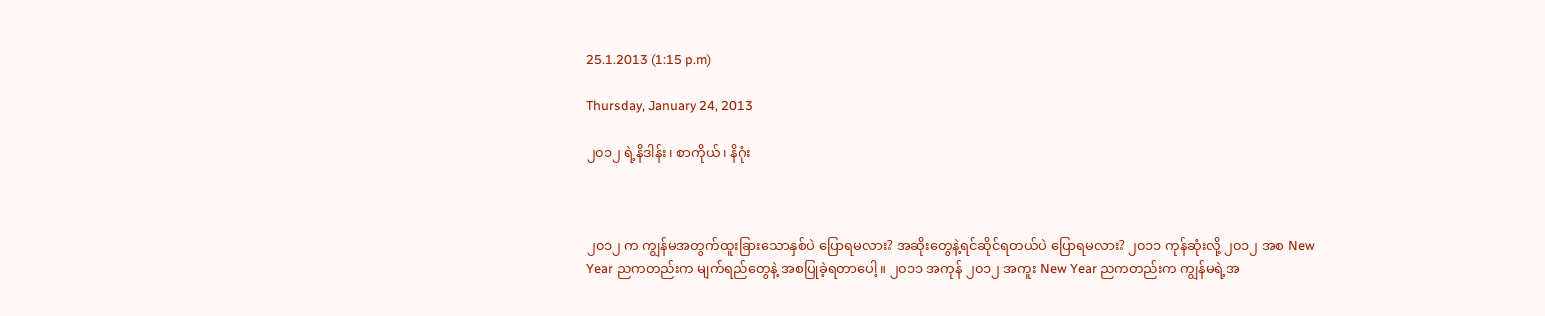25.1.2013 (1:15 p.m)

Thursday, January 24, 2013

၂၀၁၂ ရဲ့နိဒါန်း၊ စာကိုယ်၊ နိဂုံး



၂၀၁၂ က ကျွန်မအတွက်ထူးခြားသောနှစ်ပဲ ပြောရမလား? အဆိုးတွေနဲ့ရင်ဆိုင်ရတယ်ပဲ ပြောရမလား? ၂၀၁၁ ကုန်ဆုံးလို့ ၂၀၁၂ အစ New Year ညကတည်းက မျက်ရည်တွေနဲ့ အစပြုခဲ့ရတာပေါ့။ ၂၀၁၁ အကုန် ၂၀၁၂ အကူး New Year ညကတည်းက ကျွန်မရဲ့အ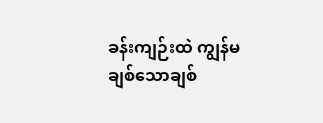ခန်းကျဉ်းထဲ ကျွန်မချစ်သောချစ်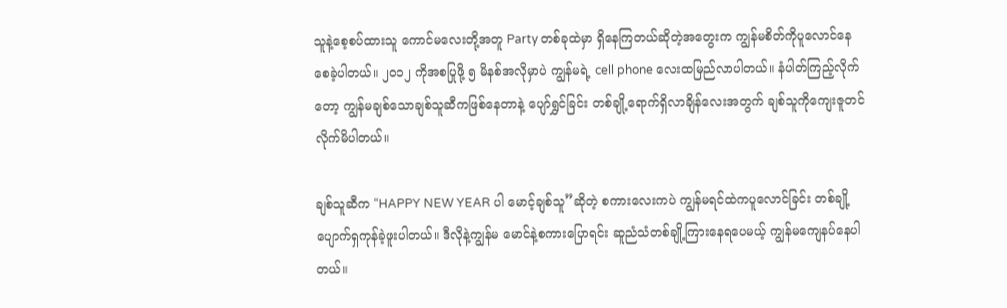သူနဲ့စေ့စပ်ထားသူ ကောင်မလေးတို့အတူ Party တစ်ခုထဲမှာ ရှိနေကြတယ်ဆိုတဲ့အတွေးက ကျွန်မစိတ်ကိုပူလောင်နေစေခဲ့ပါတယ်။ ၂၀၁၂ ကိုအစပြုဖို့ ၅ မိနစ်အလိုမှာပဲ ကျွန်မရဲ့ cell phone လေးထမြည်လာပါတယ်။ နံပါတ်ကြည့်လိုက်တော့ ကျွန်မချစ်သောချစ်သူဆီကဖြစ်နေတာနဲ့ ပျော်ရွှင်ခြင်း တစ်ချို့ရောက်ရှိလာချိန်လေးအတွက် ချစ်သူကိုကျေးဇူတင်လိုက်မိပါတယ်။

ချစ်သူဆီက “HAPPY NEW YEAR ပါ မောင့်ချစ်သူ”ဆိုတဲ့ စကားလေးကပဲ ကျွန်မရင်ထဲကပူလောင်ခြင်း တစ်ချို့ပျောက်ရှကုန်ခဲ့ဖူးပါတယ်။ ဒီလိုနဲ့ကျွန်မ မောင်နဲ့စကားပြောရင်း ဆူညံသံတစ်ချို့ကြားနေရပေမယ့် ကျွန်မကျေနပ်နေပါတယ်။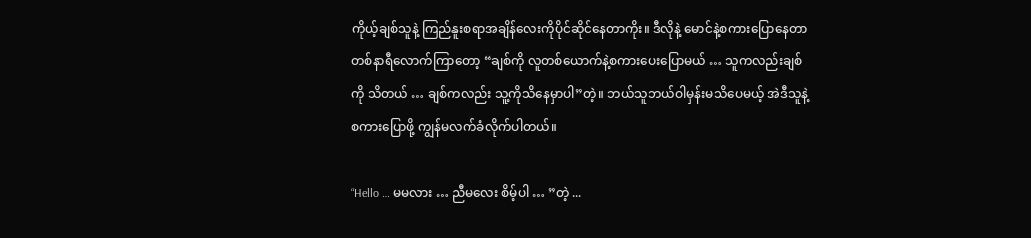ကိုယ့်ချစ်သူနဲ့ ကြည်နူးစရာအချိန်လေးကိုပိုင်ဆိုင်နေတာကိုး။ ဒီလိုနဲ့ မောင်နဲ့စကားပြောနေတာ တစ်နာရီလောက်ကြာတော့ “ချစ်ကို လူတစ်ယောက်နဲ့စကားပေးပြောမယ် … သူကလည်းချစ်ကို သိတယ် … ချစ်ကလည်း သူ့ကိုသိနေမှာပါ”တဲ့။ ဘယ်သူဘယ်ဝါမှန်းမသိပေမယ့် အဲဒီသူနဲ့ စကားပြောဖို့ ကျွန်မလက်ခံလိုက်ပါတယ်။

“Hello … မမလား … ညီမလေး စိမ့်ပါ … ”တဲ့ ...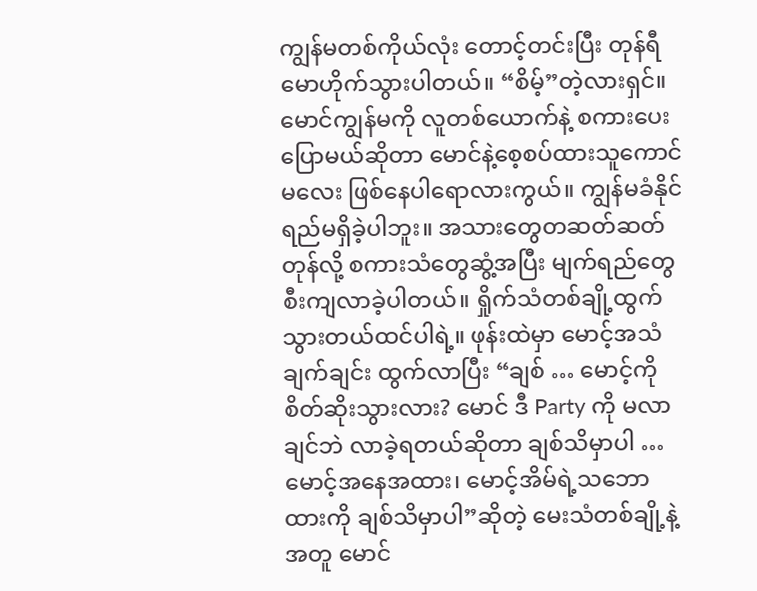ကျွန်မတစ်ကိုယ်လုံး တောင့်တင်းပြီး တုန်ရီမောဟိုက်သွားပါတယ်။ “စိမ့်”တဲ့လားရှင်။ မောင်ကျွန်မကို လူတစ်ယောက်နဲ့ စကားပေးပြောမယ်ဆိုတာ မောင်နဲ့စေ့စပ်ထားသူကောင်မလေး ဖြစ်နေပါရောလားကွယ်။ ကျွန်မခံနိုင်ရည်မရှိခဲ့ပါဘူး။ အသားတွေတဆတ်ဆတ်တုန်လို့ စကားသံတွေဆွံ့အပြီး မျက်ရည်တွေစီးကျလာခဲ့ပါတယ်။ ရှိုက်သံတစ်ချို့ထွက်သွားတယ်ထင်ပါရဲ့။ ဖုန်းထဲမှာ မောင့်အသံချက်ချင်း ထွက်လာပြီး “ချစ် … မောင့်ကိုစိတ်ဆိုးသွားလား? မောင် ဒီ Party ကို မလာချင်ဘဲ လာခဲ့ရတယ်ဆိုတာ ချစ်သိမှာပါ … မောင့်အနေအထား၊ မောင့်အိမ်ရဲ့သဘောထားကို ချစ်သိမှာပါ”ဆိုတဲ့ မေးသံတစ်ချို့နဲ့အတူ မောင်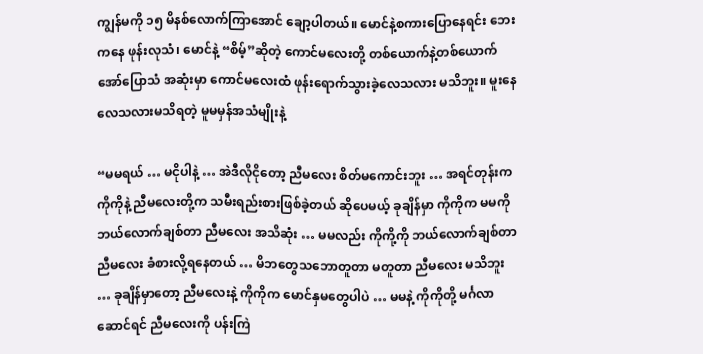ကျွန်မကို ၁၅ မိနစ်လောက်ကြာအောင် ချော့ပါတယ်။ မောင်နဲ့စကားပြောနေရင်း ဘေးကနေ ဖုန်းလုသံ၊ မောင်နဲ့ “စိမ့်”ဆိုတဲ့ ကောင်မလေးတို့ တစ်ယောက်နဲ့တစ်ယောက်အော်ပြောသံ အဆုံးမှာ ကောင်မလေးထံ ဖုန်းရောက်သွားခဲ့လေသလား မသိဘူး။ မူးနေလေသလားမသိရတဲ့ မူမမှန်အသံမျိုးနဲ့

“မမရယ် … မငိုပါနဲ့ … အဲဒီလိုငိုတော့ ညီမလေး စိတ်မကောင်းဘူး … အရင်တုန်းက ကိုကိုနဲ့ ညီမလေးတို့က သမီးရည်းစားဖြစ်ခဲ့တယ် ဆိုပေမယ့် ခုချိန်မှာ ကိုကိုက မမကို ဘယ်လောက်ချစ်တာ ညီမလေး အသိဆုံး … မမလည်း ကိုကို့ကို ဘယ်လောက်ချစ်တာ ညီမလေး ခံစားလို့ရနေတယ် … မိဘတွေသဘောတူတာ မတူတာ ညီမလေး မသိဘူး … ခုချိန်မှာတော့ ညီမလေးနဲ့ ကိုကိုက မောင်နှမတွေပါပဲ … မမနဲ့ ကိုကိုတို့ မင်္ဂလာဆောင်ရင် ညီမလေးကို ပန်းကြဲ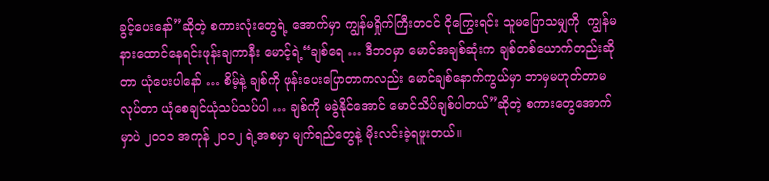ခွင့်ပေးနော်”ဆိုတဲ့ စကားလုံးတွေရဲ့ အောက်မှာ ကျွန်မရှိုက်ကြီးတငင် ငိုကြွေးရင်း သူမပြောသမျှကို  ကျွန်မနားထောင်နေရင်းဖုန်းချကာနီး မောင့်ရဲ့“ချစ်ရေ … ဒီဘဝမှာ မောင်အချစ်ဆုံးက ချစ်တစ်ယောက်တည်းဆိုတာ ယုံပေးပါနော် … စိမ့်နဲ့ ချစ်ကို ဖုန်းပေးပြောတာကလည်း မောင်ချစ်နောက်ကွယ်မှာ ဘာမှမဟုတ်တာမလုပ်တာ ယုံစေချင်ယုံသပ်သပ်ပါ … ချစ်ကို မခွဲနိုင်အောင် မောင်သိပ်ချစ်ပါတယ်”ဆိုတဲ့ စကားတွေအောက်မှာပဲ ၂၀၁၁ အကုန် ၂၀၁၂ ရဲ့အစမှာ မျက်ရည်တွေနဲ့ မိုးလင်းခဲ့ရဖူးတယ်။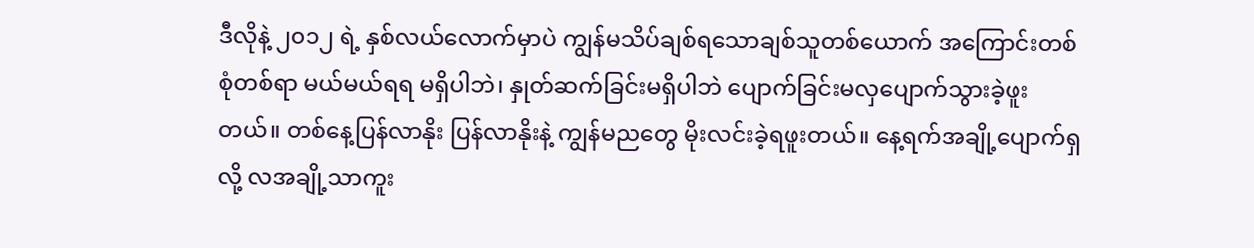ဒီလိုနဲ့ ၂၀၁၂ ရဲ့ နှစ်လယ်လောက်မှာပဲ ကျွန်မသိပ်ချစ်ရသောချစ်သူတစ်ယောက် အကြောင်းတစ်စုံတစ်ရာ မယ်မယ်ရရ မရှိပါဘဲ၊ နှုတ်ဆက်ခြင်းမရှိပါဘဲ ပျောက်ခြင်းမလှပျောက်သွားခဲ့ဖူးတယ်။ တစ်နေ့ပြန်လာနိုး ပြန်လာနိုးနဲ့ ကျွန်မညတွေ မိုးလင်းခဲ့ရဖူးတယ်။ နေ့ရက်အချို့ပျောက်ရှလို့ လအချို့သာကူး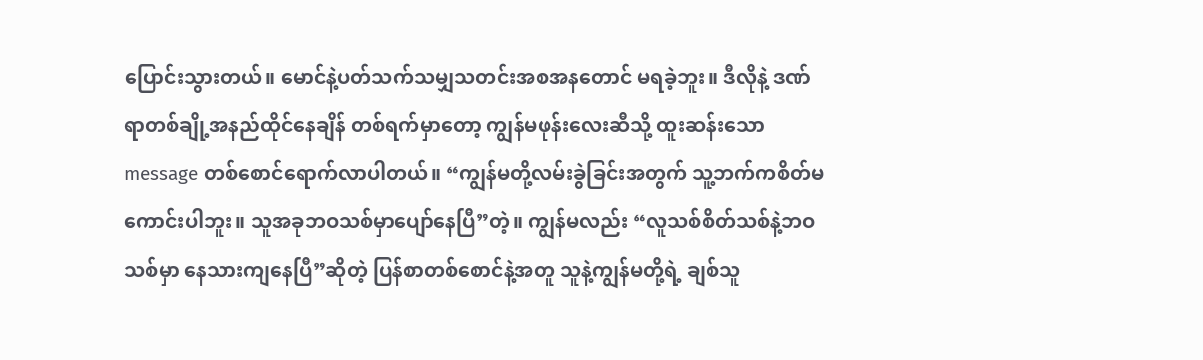ပြောင်းသွားတယ်။ မောင်နဲ့ပတ်သက်သမျှသတင်းအစအနတောင် မရခဲ့ဘူး။ ဒီလိုနဲ့ ဒဏ်ရာတစ်ချို့အနည်ထိုင်နေချိန် တစ်ရက်မှာတော့ ကျွန်မဖုန်းလေးဆီသို့ ထူးဆန်းသော message တစ်စောင်ရောက်လာပါတယ်။ “ကျွန်မတို့လမ်းခွဲခြင်းအတွက် သူ့ဘက်ကစိတ်မကောင်းပါဘူး။ သူအခုဘဝသစ်မှာပျော်နေပြီ”တဲ့။ ကျွန်မလည်း “လူသစ်စိတ်သစ်နဲ့ဘဝသစ်မှာ နေသားကျနေပြီ”ဆိုတဲ့ ပြန်စာတစ်စောင်နဲ့အတူ သူနဲ့ကျွန်မတို့ရဲ့ ချစ်သူ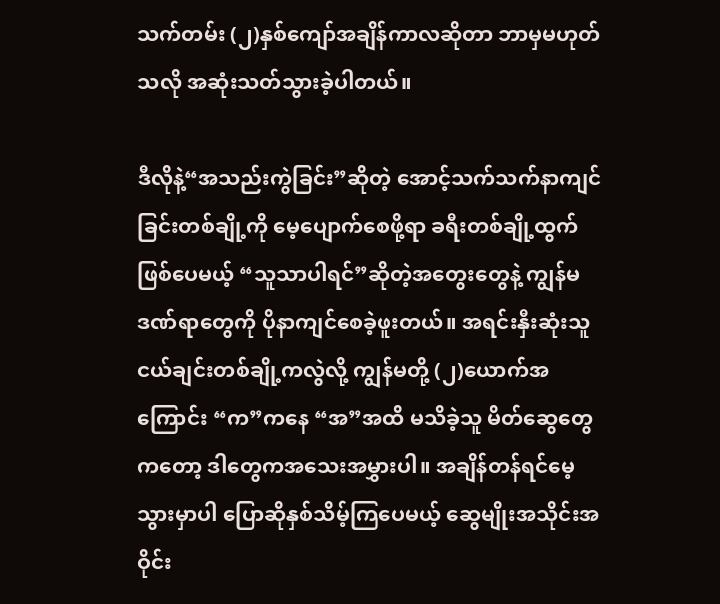သက်တမ်း (၂)နှစ်ကျော်အချိန်ကာလဆိုတာ ဘာမှမဟုတ်သလို အဆုံးသတ်သွားခဲ့ပါတယ်။

ဒီလိုနဲ့“အသည်းကွဲခြင်း”ဆိုတဲ့ အောင့်သက်သက်နာကျင်ခြင်းတစ်ချို့ကို မေ့ပျောက်စေဖို့ရာ ခရီးတစ်ချို့ထွက်ဖြစ်ပေမယ့် “သူသာပါရင်”ဆိုတဲ့အတွေးတွေနဲ့ ကျွန်မဒဏ်ရာတွေကို ပိုနာကျင်စေခဲ့ဖူးတယ်။ အရင်းနှီးဆုံးသူငယ်ချင်းတစ်ချို့ကလွဲလို့ ကျွန်မတို့ (၂)ယောက်အကြောင်း “က”ကနေ “အ”အထိ မသိခဲ့သူ မိတ်ဆွေတွေကတော့ ဒါတွေကအသေးအမွှားပါ။ အချိန်တန်ရင်မေ့သွားမှာပါ ပြောဆိုနှစ်သိမ့်ကြပေမယ့် ဆွေမျိုးအသိုင်းအဝိုင်း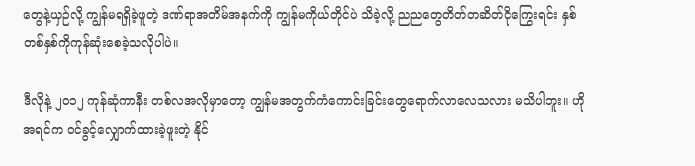တွေနဲ့ယှဉ်လို့ ကျွန်မရရှိခဲ့ဖူတဲ့ ဒဏ်ရာအတိမ်အနက်ကို ကျွန်မကိုယ်တိုင်ပဲ သိခဲ့လို့ ညညတွေတိတ်တဆိတ်ငိုကြွေးရင်း နှစ်တစ်နှစ်ကိုကုန်ဆုံးစေခဲ့သလိုပါပဲ။

ဒီလိုနဲ့ ၂၀၁၂ ကုန်ဆုံကာနီး တစ်လအလိုမှာတော့ ကျွန်မအတွက်ကံကောင်းခြင်းတွေရောက်လာလေသလား မသိပါဘူး။ ဟိုအရင်က ဝင်ခွင့်လျှောက်ထားခဲ့ဖူးတဲ့ နိုင်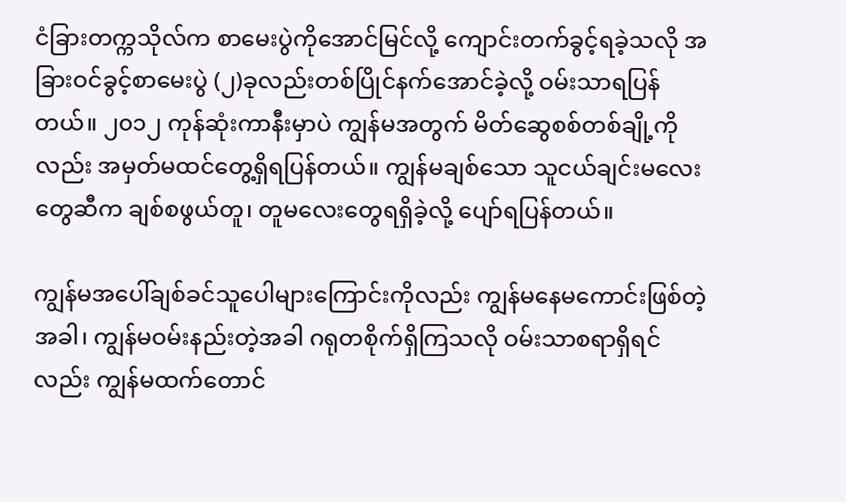ငံခြားတက္ကသိုလ်က စာမေးပွဲကိုအောင်မြင်လို့ ကျောင်းတက်ခွင့်ရခဲ့သလို အခြားဝင်ခွင့်စာမေးပွဲ (၂)ခုလည်းတစ်ပြိုင်နက်အောင်ခဲ့လို့ ဝမ်းသာရပြန်တယ်။ ၂၀၁၂ ကုန်ဆုံးကာနီးမှာပဲ ကျွန်မအတွက် မိတ်ဆွေစစ်တစ်ချို့ကိုလည်း အမှတ်မထင်တွေ့ရှိရပြန်တယ်။ ကျွန်မချစ်သော သူငယ်ချင်းမလေးတွေဆီက ချစ်စဖွယ်တူ၊ တူမလေးတွေရရှိခဲ့လို့ ပျော်ရပြန်တယ်။

ကျွန်မအပေါ်ချစ်ခင်သူပေါများကြောင်းကိုလည်း ကျွန်မနေမကောင်းဖြစ်တဲ့အခါ၊ ကျွန်မဝမ်းနည်းတဲ့အခါ ဂရုတစိုက်ရှိကြသလို ဝမ်းသာစရာရှိရင်လည်း ကျွန်မထက်တောင်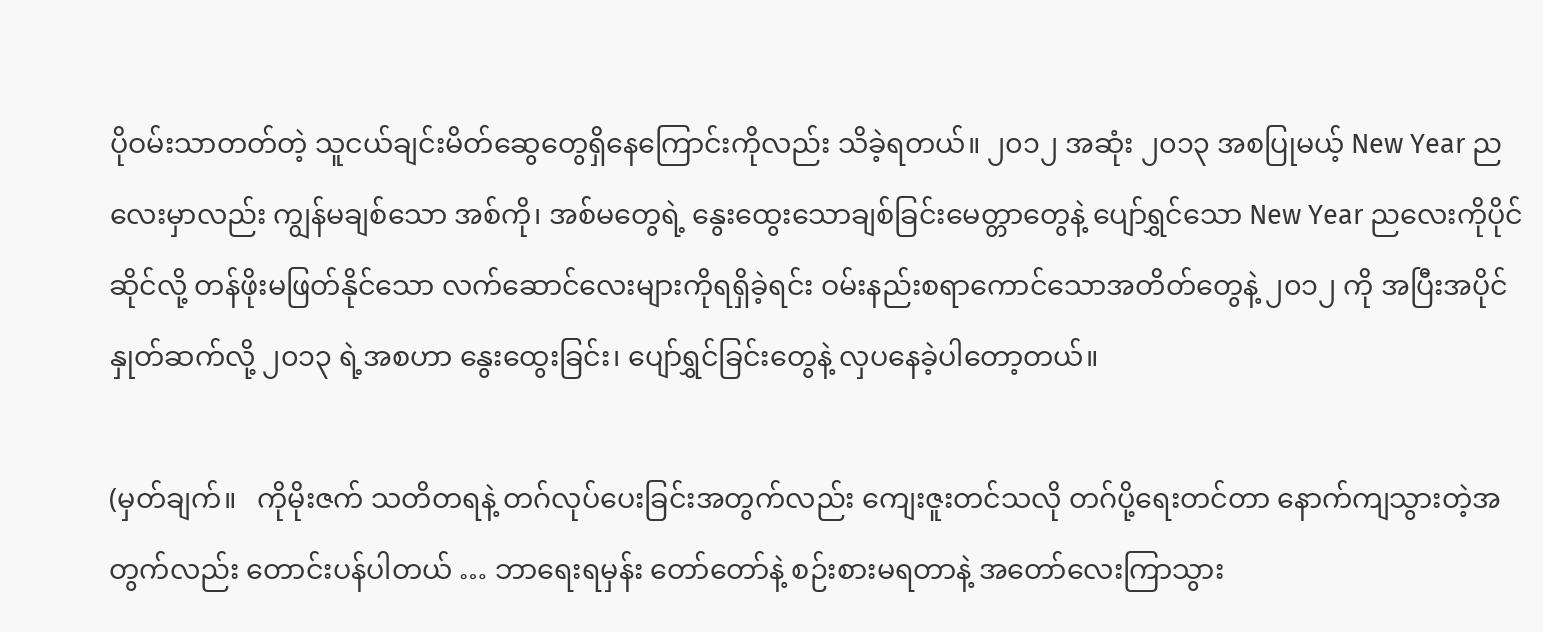ပိုဝမ်းသာတတ်တဲ့ သူငယ်ချင်းမိတ်ဆွေတွေရှိနေကြောင်းကိုလည်း သိခဲ့ရတယ်။ ၂၀၁၂ အဆုံး ၂၀၁၃ အစပြုမယ့် New Year ညလေးမှာလည်း ကျွန်မချစ်သော အစ်ကို၊ အစ်မတွေရဲ့ နွေးထွေးသောချစ်ခြင်းမေတ္တာတွေနဲ့ ပျော်ရွှင်သော New Year ညလေးကိုပိုင်ဆိုင်လို့ တန်ဖိုးမဖြတ်နိုင်သော လက်ဆောင်လေးများကိုရရှိခဲ့ရင်း ဝမ်းနည်းစရာကောင်သောအတိတ်တွေနဲ့ ၂၀၁၂ ကို အပြီးအပိုင် နှုတ်ဆက်လို့ ၂၀၁၃ ရဲ့အစဟာ နွေးထွေးခြင်း၊ ပျော်ရွှင်ခြင်းတွေနဲ့ လှပနေခဲ့ပါတော့တယ်။

(မှတ်ချက်။   ကိုမိုးဇက် သတိတရနဲ့ တဂ်လုပ်ပေးခြင်းအတွက်လည်း ကျေးဇူးတင်သလို တဂ်ပို့ရေးတင်တာ နောက်ကျသွားတဲ့အတွက်လည်း တောင်းပန်ပါတယ် … ဘာရေးရမှန်း တော်တော်နဲ့ စဉ်းစားမရတာနဲ့ အတော်လေးကြာသွား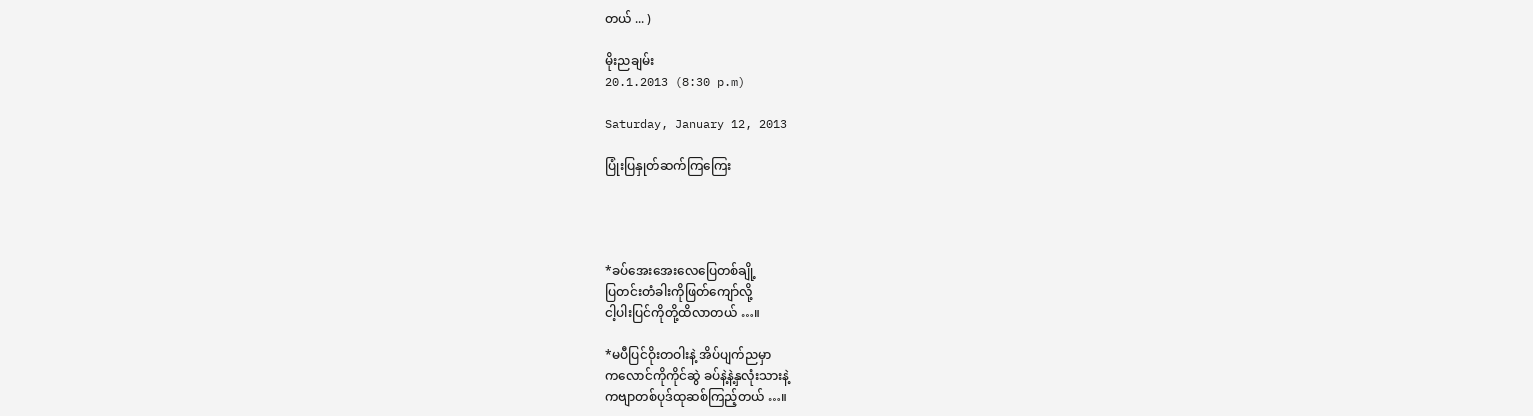တယ် ... )

မိုးညချမ်း
20.1.2013 (8:30 p.m)

Saturday, January 12, 2013

ပြုံးပြနှုတ်ဆက်ကြကြေး




*ခပ်အေးအေးလေပြေတစ်ချို့
ပြတင်းတံခါးကိုဖြတ်ကျော်လို့
ငါ့ပါးပြင်ကိုတို့ထိလာတယ် …။

*မပီပြင်ဝိုးတဝါးနဲ့ အိပ်ပျက်ညမှာ
ကလောင်ကိုကိုင်ဆွဲ ခပ်နဲ့နဲ့နှလုံးသားနဲ့
ကဗျာတစ်ပုဒ်ထုဆစ်ကြည့်တယ် …။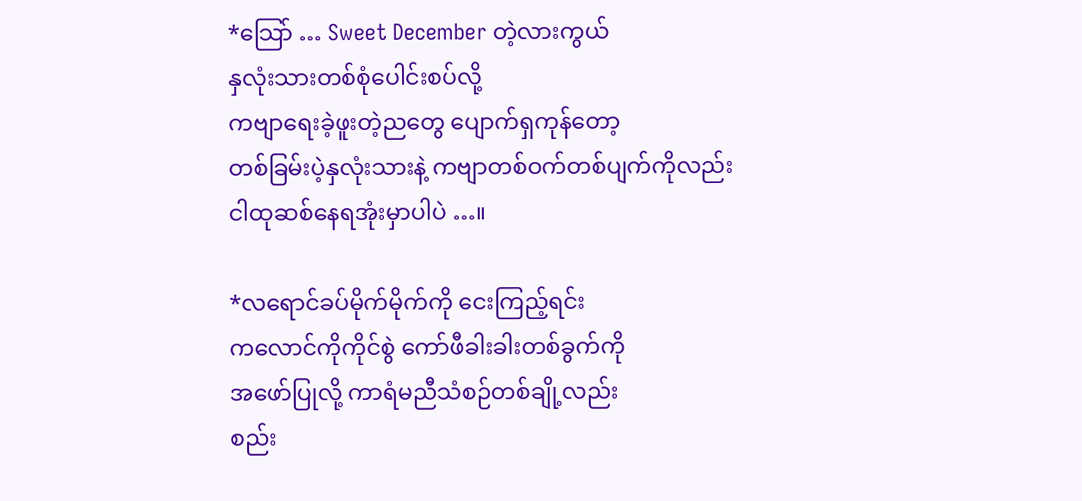*သြော် … Sweet December တဲ့လားကွယ်
နှလုံးသားတစ်စုံပေါင်းစပ်လို့
ကဗျာရေးခဲ့ဖူးတဲ့ညတွေ ပျောက်ရှကုန်တော့
တစ်ခြမ်းပဲ့နှလုံးသားနဲ့ ကဗျာတစ်ဝက်တစ်ပျက်ကိုလည်း
ငါထုဆစ်နေရအုံးမှာပါပဲ …။

*လရောင်ခပ်မိုက်မိုက်ကို ငေးကြည့်ရင်း
ကလောင်ကိုကိုင်စွဲ ကော်ဖီခါးခါးတစ်ခွက်ကို
အဖော်ပြုလို့ ကာရံမညီသံစဉ်တစ်ချို့လည်း
စည်း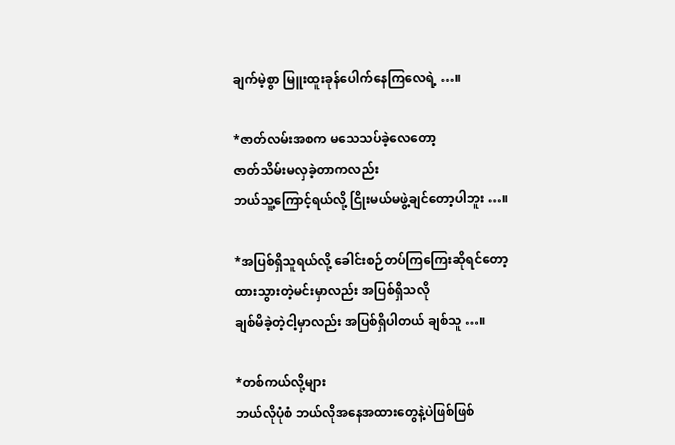ချက်မဲ့စွာ မြူးထူးခုန်ပေါက်နေကြလေရဲ့ …။

*ဇာတ်လမ်းအစက မသေသပ်ခဲ့လေတော့
ဇာတ်သိမ်းမလှခဲ့တာကလည်း
ဘယ်သူ့ကြောင့်ရယ်လို့ ငြိုးမယ်မဖွဲ့ချင်တော့ပါဘူး …။

*အပြစ်ရှိသူရယ်လို့ ခေါင်းစဉ်တပ်ကြကြေးဆိုရင်တော့
ထားသွားတဲ့မင်းမှာလည်း အပြစ်ရှိသလို
ချစ်မိခဲ့တဲ့ငါ့မှာလည်း အပြစ်ရှိပါတယ် ချစ်သူ …။

*တစ်ကယ်လို့များ
ဘယ်လိုပုံစံ ဘယ်လိုအနေအထားတွေနဲ့ပဲဖြစ်ဖြစ်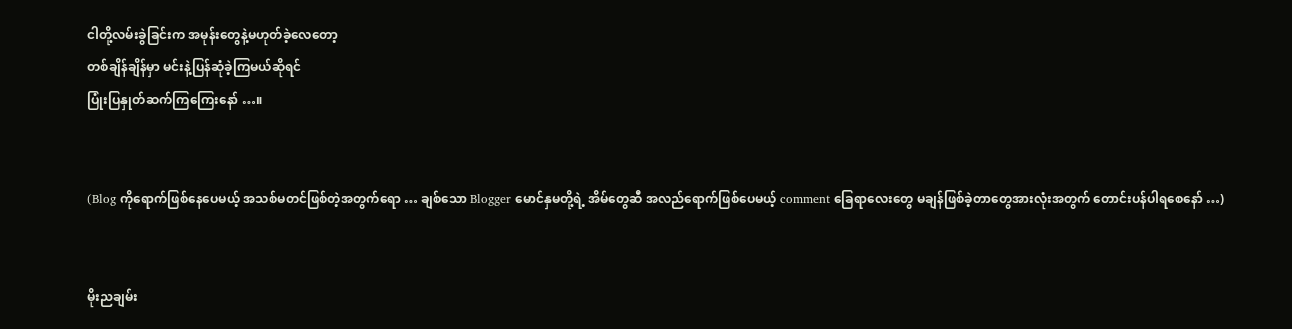ငါတို့လမ်းခွဲခြင်းက အမုန်းတွေနဲ့မဟုတ်ခဲ့လေတော့
တစ်ချိန်ချိန်မှာ မင်းနဲ့ပြန်ဆုံခဲ့ကြမယ်ဆိုရင်
ပြုံးပြနှုတ်ဆက်ကြကြေးနော် …။


(Blog ကိုရောက်ဖြစ်နေပေမယ့် အသစ်မတင်ဖြစ်တဲ့အတွက်ရော … ချစ်သော Blogger မောင်နှမတို့ရဲ့ အိမ်တွေဆီ အလည်ရောက်ဖြစ်ပေမယ့် comment ခြေရာလေးတွေ မချန်ဖြစ်ခဲ့တာတွေအားလုံးအတွက် တောင်းပန်ပါရစေနော် …)


မိုးညချမ်း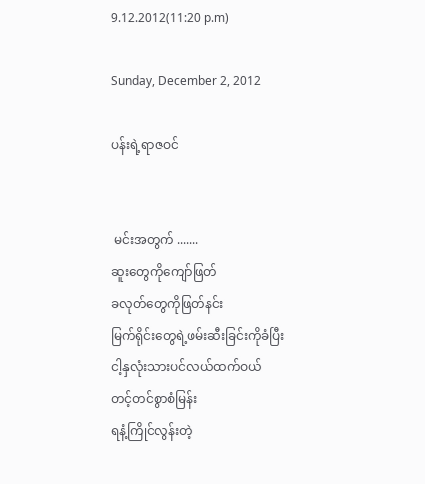9.12.2012(11:20 p.m)

Sunday, December 2, 2012

ပန်းရဲ့ရာဇဝင်


 မင်းအတွက် .......
ဆူးတွေကိုကျော်ဖြတ်
ခလုတ်တွေကိုဖြတ်နင်း
မြက်ရိုင်းတွေရဲ့ဖမ်းဆီးခြင်းကိုခံပြီး
ငါ့နှလုံးသားပင်လယ်ထက်ဝယ်
တင့်တင်စွာစံမြန်း
ရနံ့ကြိုင်လွန်းတဲ့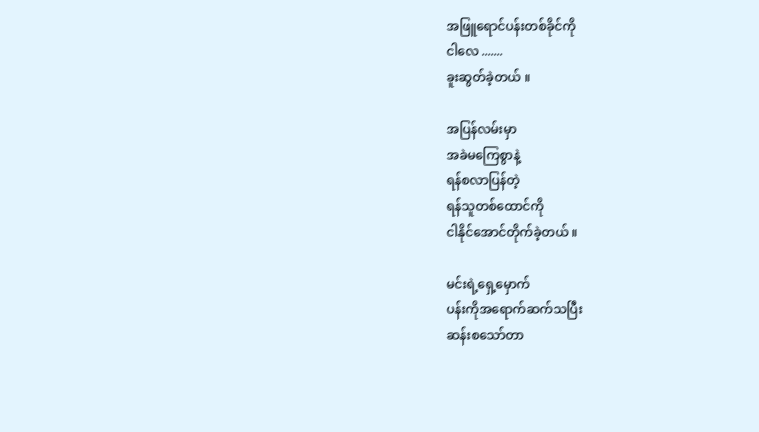အဖြူရောင်ပန်းတစ်ခိုင်ကို
ငါလေ .......
ခူးဆွတ်ခဲ့တယ် ။

အပြန်လမ်းမှာ
အခဲမကြေစွာနဲ့
ရန်စလာပြန်တဲ့
ရန်သူတစ်ထောင်ကို
ငါနိုင်အောင်တိုက်ခဲ့တယ် ။

မင်းရဲ့ရှေ့မှောက်
ပန်းကိုအရောက်ဆက်သပြီး
ဆန်းစသော်တာ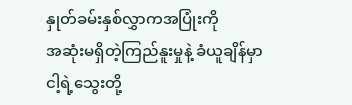နှုတ်ခမ်းနှစ်လွှာကအပြုံးကို
အဆုံးမရှိတဲ့ကြည်နူးမှုနဲ့ ခံယူချိန်မှာ
ငါ့ရဲ့သွေးတို့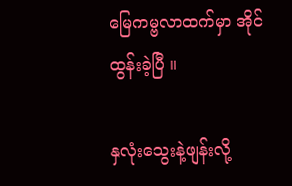မြေကမ္ဗလာထက်မှာ အိုင်ထွန်းခဲ့ပြီ ။

နှလုံးသွေးနဲ့ဖျန်းလို့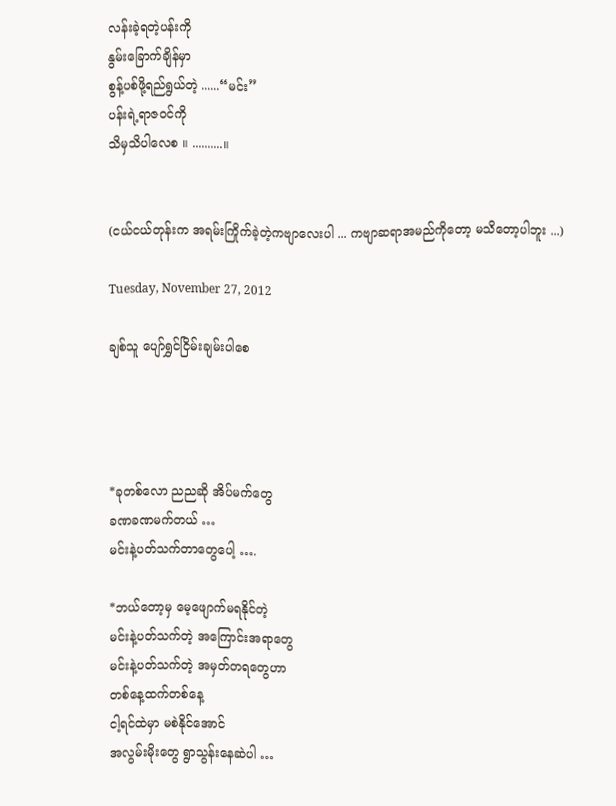လန်းခဲ့ရတဲ့ပန်းကို
နွမ်းခြောက်ချိန်မှာ
စွန့်ပစ်ဖို့ရည်ရွယ်တဲ့ ......“မင်း”
ပန်းရဲ့ရာဇဝင်ကို
သိမှသိပါလေစ ။ ..........။


(ငယ်ငယ်တုန်းက အရမ်းကြိုက်ခဲ့တဲ့ကဗျာလေးပါ ... ကဗျာဆရာအမည်ကိုတော့ မသိတော့ပါဘူး ...)

Tuesday, November 27, 2012

ချစ်သူ ပျော်ရွှင်ငြိမ်းချမ်းပါစေ




*ခုတစ်လော ညညဆို အိပ်မက်တွေ
ခဏခဏမက်တယ် …
မင်းနဲ့ပတ်သက်တာတွေပေါ့ ….

*ဘယ်တော့မှ မေ့ဖျောက်မရနိုင်တဲ့
မင်းနဲ့ပတ်သက်တဲ့ အကြောင်းအရာတွေ
မင်းနဲ့ပတ်သက်တဲ့ အမှတ်တရတွေဟာ
တစ်နေ့ထက်တစ်နေ့
ငါ့ရင်ထဲမှာ မစဲနိုင်အောင်
အလွမ်းမိုးတွေ ရွာသွန်းနေဆဲပါ …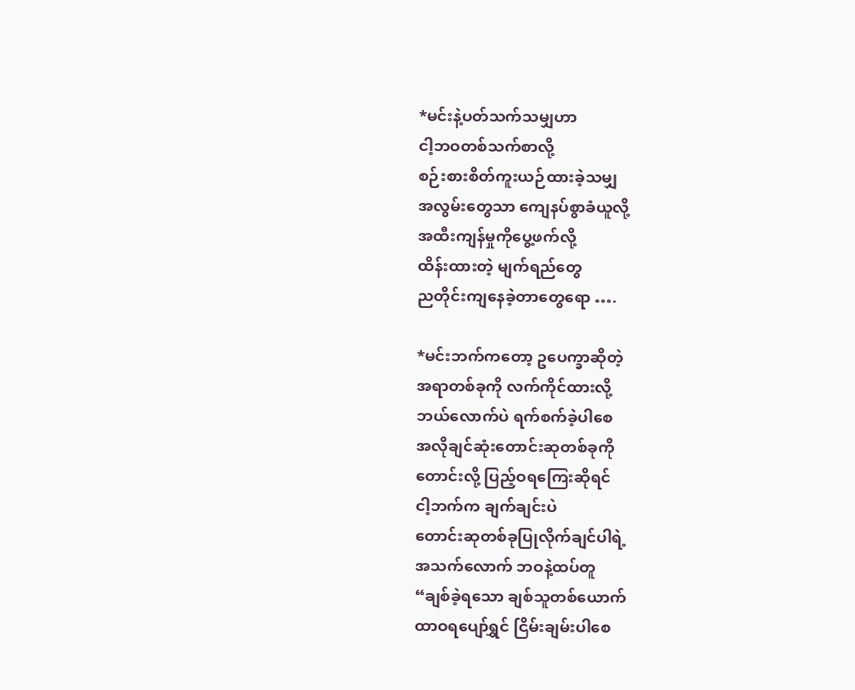*မင်းနဲ့ပတ်သက်သမျှဟာ
ငါ့ဘဝတစ်သက်စာလို့
စဉ်းစားစိတ်ကူးယဉ်ထားခဲ့သမျှ
အလွမ်းတွေသာ ကျေနပ်စွာခံယူလို့
အထီးကျန်မှုကိုပွေ့ဖက်လို့
ထိန်းထားတဲ့ မျက်ရည်တွေ
ညတိုင်းကျနေခဲ့တာတွေရော ….

*မင်းဘက်ကတော့ ဥပေက္ခာဆိုတဲ့
အရာတစ်ခုကို လက်ကိုင်ထားလို့
ဘယ်လောက်ပဲ ရက်စက်ခဲ့ပါစေ
အလိုချင်ဆုံးတောင်းဆုတစ်ခုကို
တောင်းလို့ ပြည့်ဝရကြေးဆိုရင်
ငါ့ဘက်က ချက်ချင်းပဲ
တောင်းဆုတစ်ခုပြုလိုက်ချင်ပါရဲ့
အသက်လောက် ဘဝနဲ့ထပ်တူ
“ချစ်ခဲ့ရသော ချစ်သူတစ်ယောက်
ထာဝရပျော်ရွှင် ငြိမ်းချမ်းပါစေ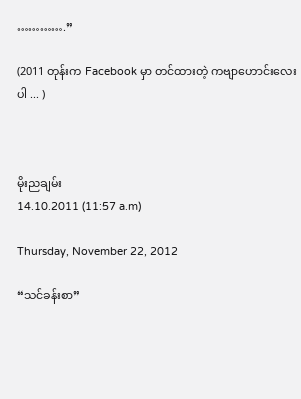………….”

(2011 တုန်းက Facebook မှာ တင်ထားတဲ့ ကဗျာဟောင်းလေးပါ ... )



မိုးညချမ်း
14.10.2011 (11:57 a.m)

Thursday, November 22, 2012

“သင်ခန်းစာ”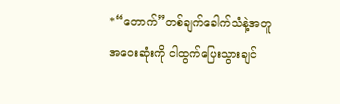*“တောက်”တစ်ချက်ခေါက်သံနဲ့အတူ
အဝေးဆုံးကို ငါထွက်ပြေးသွားချင်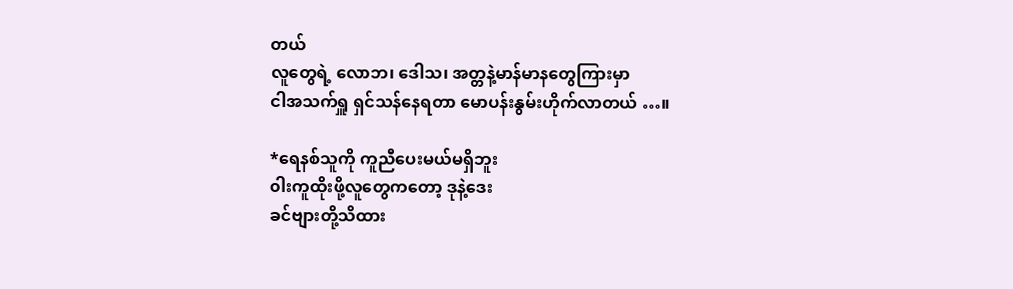တယ်
လူတွေရဲ့ လောဘ၊ ဒေါသ၊ အတ္တနဲ့မာန်မာနတွေကြားမှာ
ငါအသက်ရှူ ရှင်သန်နေရတာ မောပန်းနွမ်းဟိုက်လာတယ် …။

*ရေနစ်သူကို ကူညီပေးမယ်မရှိဘူး
၀ါးကူထိုးဖို့လူတွေကတော့ ဒုနဲ့ဒေး
ခင်ဗျားတို့သိထား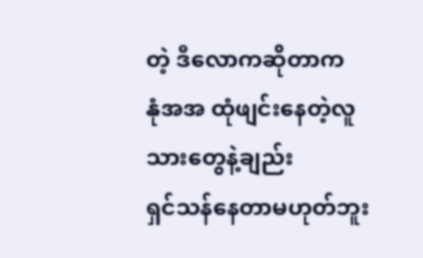တဲ့ ဒီလောကဆိုတာက
နုံအအ ထုံဖျင်းနေတဲ့လူသားတွေနဲ့ချည်း
ရှင်သန်နေတာမဟုတ်ဘူး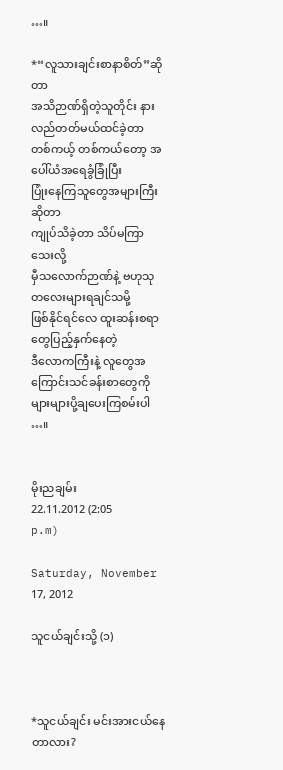…။

*“လူသားချင်းစာနာစိတ်”ဆိုတာ
အသိဉာဏ်ရှိတဲ့သူတိုင်း နားလည်တတ်မယ်ထင်ခဲ့တာ
တစ်ကယ့် တစ်ကယ်တော့ အပေါ်ယံအရေခွံခြုံပြီး
ပြုံးနေကြသူတွေအများကြီးဆိုတာ
ကျုပ်သိခဲ့တာ သိပ်မကြာသေးလို့
မှီသလောက်ဉာဏ်နဲ့ ဗဟုသုတလေးများရချင်သမို့
ဖြစ်နိုင်ရင်လေ ထူးဆန်းစရာတွေပြည့်နှက်နေတဲ့
ဒီလောကကြီးနဲ့ လူတွေအကြောင်းသင်ခန်းစာတွေကို
များများပို့ချပေးကြစမ်းပါ …။


မိုးညချမ်း
22.11.2012 (2:05 p.m)

Saturday, November 17, 2012

သူငယ်ချင်းသို့ (၁)



*သူငယ်ချင်း မင်းအားငယ်နေတာလား?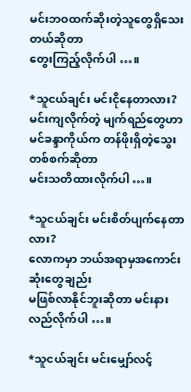မင်းဘဝထက်ဆိုးတဲ့သူတွေရှိသေးတယ်ဆိုတာ
တွေးကြည့်လိုက်ပါ …။

*သူငယ်ချင်း မင်းငိုနေတာလား?
မင်းကျလိုက်တဲ့ မျက်ရည်တွေဟာ
မင်ခန္ဒာကိုယ်က တန်ဖိုးရှိတဲ့သွေးတစ်စက်ဆိုတာ
မင်းသတိထားလိုက်ပါ …။

*သူငယ်ချင်း မင်းစိတ်ပျက်နေတာလား?
လောကမှာ ဘယ်အရာမှအကောင်းဆုံးတွေချည်း
မဖြစ်လာနိုင်ဘူးဆိုတာ မင်းနားလည်လိုက်ပါ …။

*သူငယ်ချင်း မင်းမျှော်လင့်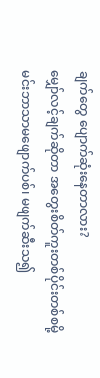ချက်တွေ ပျောက်ဆုံးနေတာလား?
မျှော်လင့်ချက်ဆိုတာ အတွေးစိတ်ကူးတစ်ပိုင်းတစ်စမို့
မင်းဘာသာမဖျောက်ပစ်၊ မဖျက်ဆီးသ၍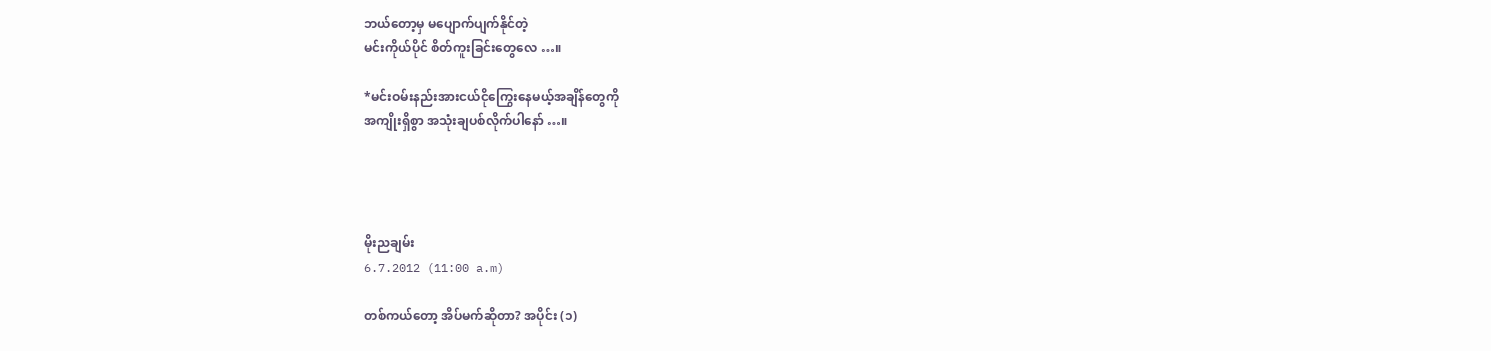ဘယ်တော့မှ မပျောက်ပျက်နိုင်တဲ့
မင်းကိုယ်ပိုင် စိတ်ကူးခြင်းတွေလေ …။

*မင်းဝမ်းနည်းအားငယ်ငိုကြွေးနေမယ့်အချိန်တွေကို
အကျိုးရှိစွာ အသုံးချပစ်လိုက်ပါနော် …။




မိုးညချမ်း
6.7.2012 (11:00 a.m)

တစ်ကယ်တော့ အိပ်မက်ဆိုတာ? အပိုင်း (၁)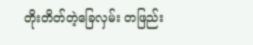တိုးတိတ်တဲ့ခြေလှမ်း တဖြည်း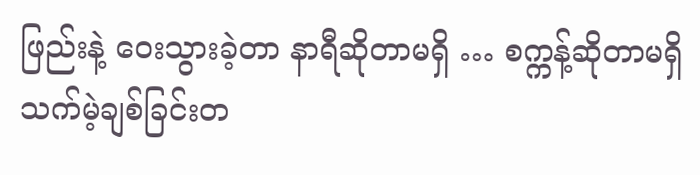ဖြည်းနဲ့ ဝေးသွားခဲ့တာ နာရီဆိုတာမရှိ … စက္ကန့်ဆိုတာမရှိ သက်မဲ့ချစ်ခြင်းတ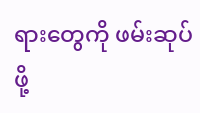ရားတွေကို ဖမ်းဆုပ်ဖို့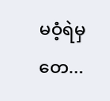မဝံ့ရဲမှတေ...